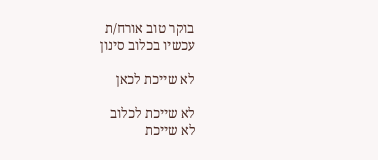בוקר טוב אורח/ת
עכשיו בכלוב סינון

לא שייכת לכאן

לא שייכת לכלוב
לא שייכת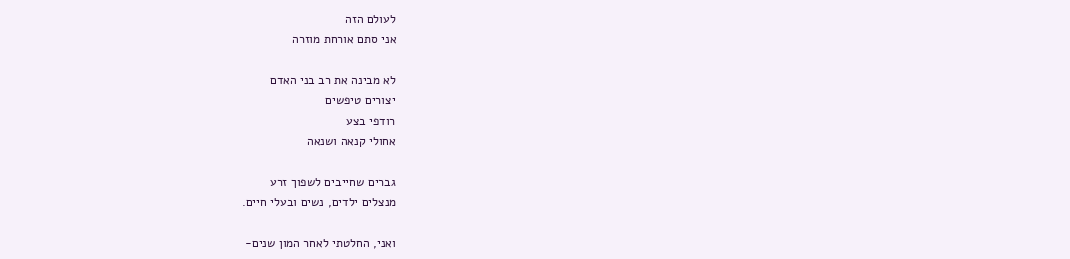לעולם הזה
אני סתם אורחת מוזרה

לא מבינה את רב בני האדם
יצורים טיפשים
רודפי בצע
אחולי קנאה ושנאה

גברים שחייבים לשפוך זרע
מנצלים ילדים, נשים ובעלי חיים.

ואני, החלטתי לאחר המון שנים-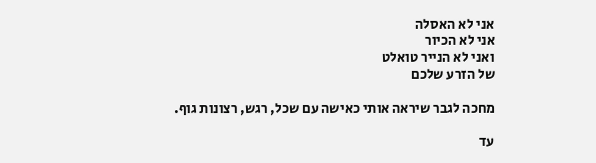אני לא האסלה
אני לא הכיור
ואני לא הנייר טואלט
של הזרע שלכם

מחכה לגבר שיראה אותי כאישה עם שכל, רגש, רצונות גוף.

עד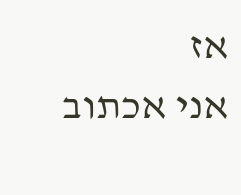אז
אני אכתוב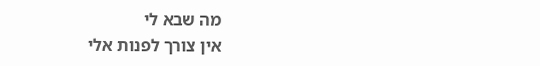מה שבא לי
אין צורך לפנות אלי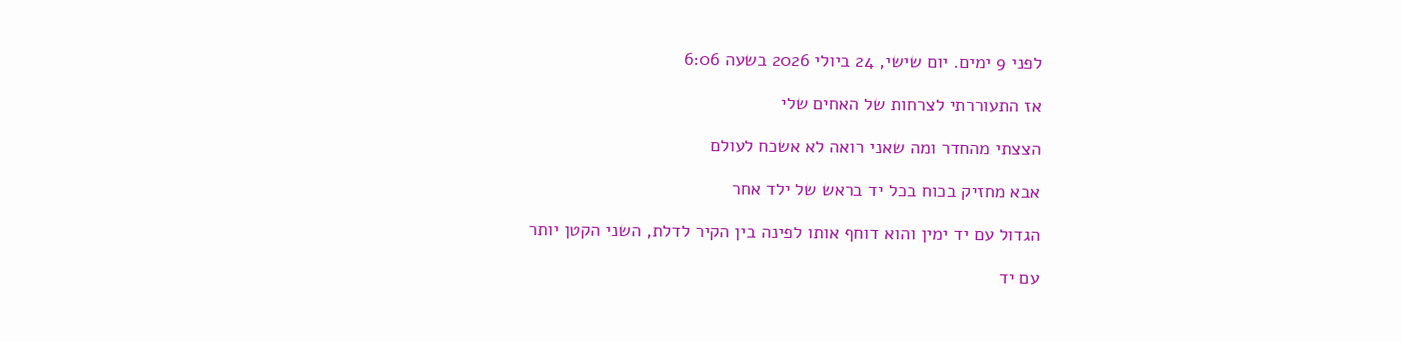לפני 9 ימים. יום שישי, 24 ביולי 2026 בשעה 6:06

אז התעוררתי לצרחות של האחים שלי

הצצתי מהחדר ומה שאני רואה לא אשכח לעולם

אבא מחזיק בכוח בכל יד בראש של ילד אחר

הגדול עם יד ימין והוא דוחף אותו לפינה בין הקיר לדלת, השני הקטן יותר

עם יד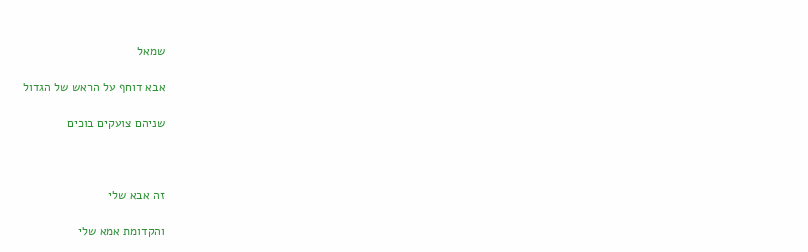שמאל

אבא דוחף על הראש של הגדול

שניהם צועקים בוכים



זה אבא שלי

והקדומת אמא שלי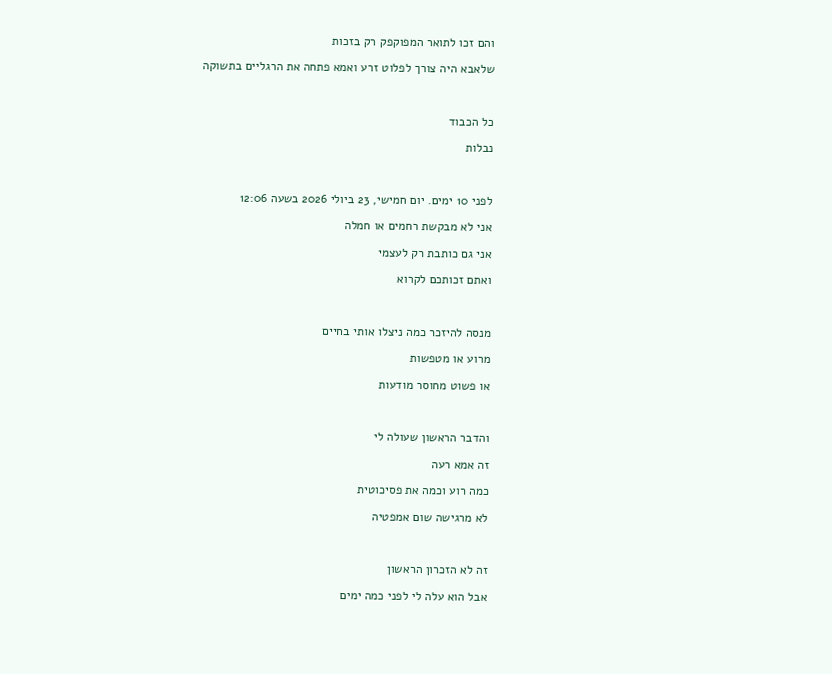והם זכו לתואר המפוקפק רק בזכות

שלאבא היה צורך לפלוט זרע ואמא פתחה את הרגליים בתשוקה



כל הכבוד

נבלות



לפני 10 ימים. יום חמישי, 23 ביולי 2026 בשעה 12:06

אני לא מבקשת רחמים או חמלה

אני גם כותבת רק לעצמי

ואתם זכותכם לקרוא



מנסה להיזכר כמה ניצלו אותי בחיים

מרוע או מטפשות

או פשוט מחוסר מודעות



והדבר הראשון שעולה לי

זה אמא רעה

כמה רוע וכמה את פסיכוטית

לא מרגישה שום אמפטיה



זה לא הזכרון הראשון

אבל הוא עלה לי לפני כמה ימים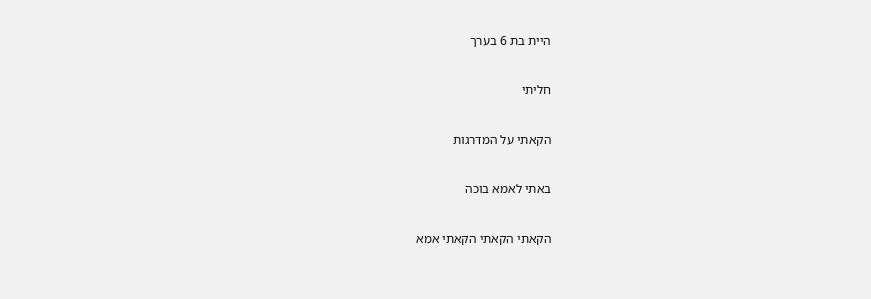היית בת 6 בערך

חליתי

הקאתי על המדרגות

באתי לאמא בוכה

הקאתי הקאתי הקאתי אמא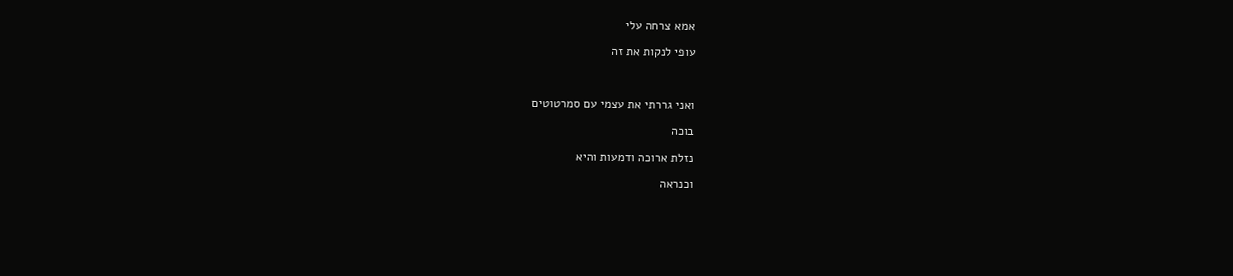אמא צרחה עלי

עופי לנקות את זה



ואני גררתי את עצמי עם סמרטוטים

בוכה

נזלת ארוכה ודמעות והיא

וכנראה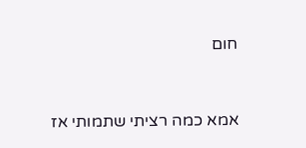חום



אמא כמה רציתי שתמותי אז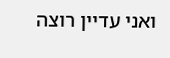ואני עדיין רוצה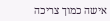אישה כמוך צריכה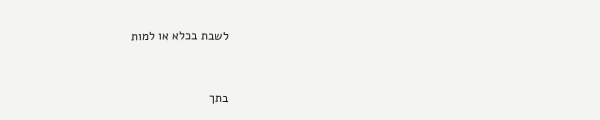לשבת בכלא או למות



בתך